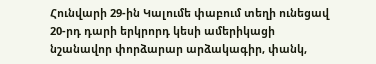Հունվարի 29-ին Կալումե փաբում տեղի ունեցավ 20-րդ դարի երկրորդ կեսի ամերիկացի նշանավոր փորձարար արձակագիր, փանկ,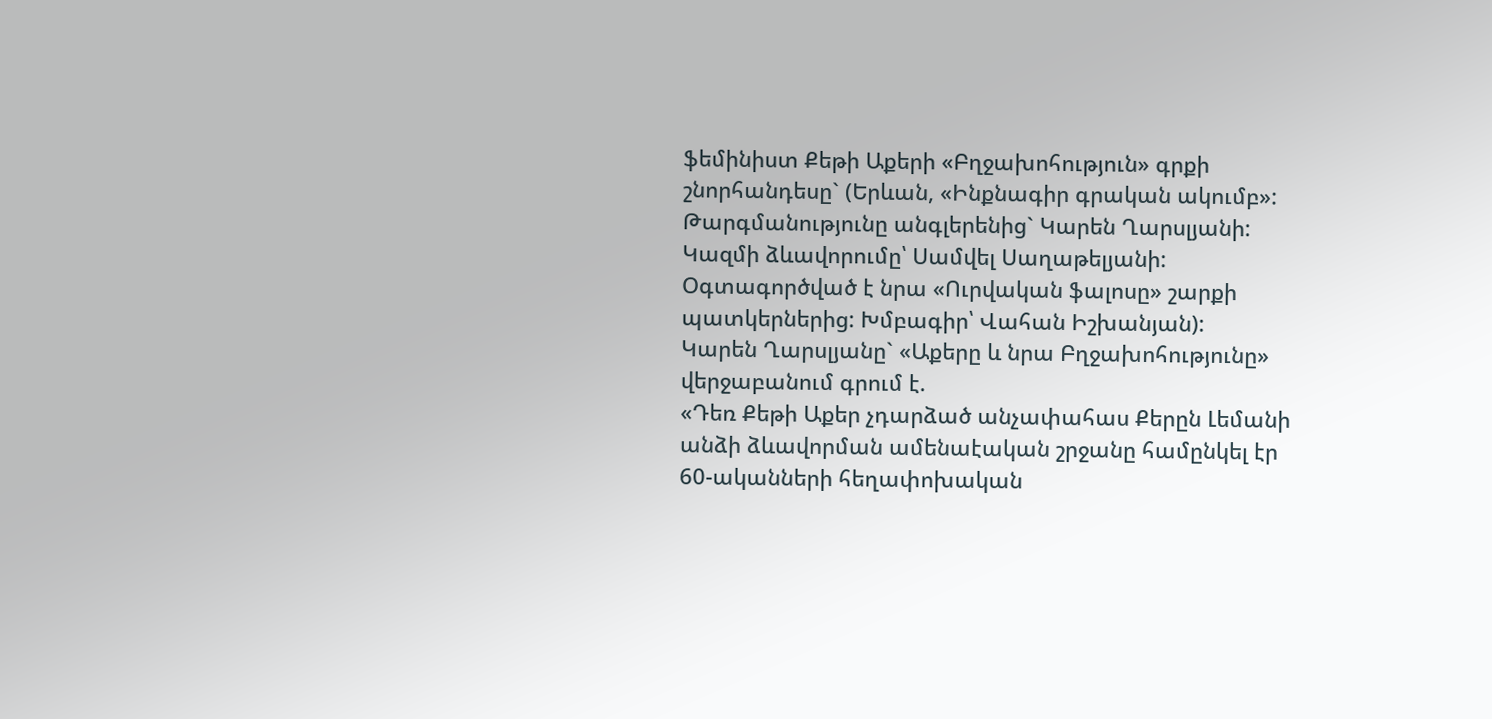ֆեմինիստ Քեթի Աքերի «Բղջախոհություն» գրքի շնորհանդեսը` (Երևան, «Ինքնագիր գրական ակումբ»: Թարգմանությունը անգլերենից` Կարեն Ղարսլյանի: Կազմի ձևավորումը՝ Սամվել Սաղաթելյանի: Օգտագործված է նրա «Ուրվական ֆալոսը» շարքի պատկերներից: Խմբագիր՝ Վահան Իշխանյան):
Կարեն Ղարսլյանը` «Աքերը և նրա Բղջախոհությունը» վերջաբանում գրում է.
«Դեռ Քեթի Աքեր չդարձած անչափահաս Քերըն Լեմանի անձի ձևավորման ամենաէական շրջանը համընկել էր 60-ականների հեղափոխական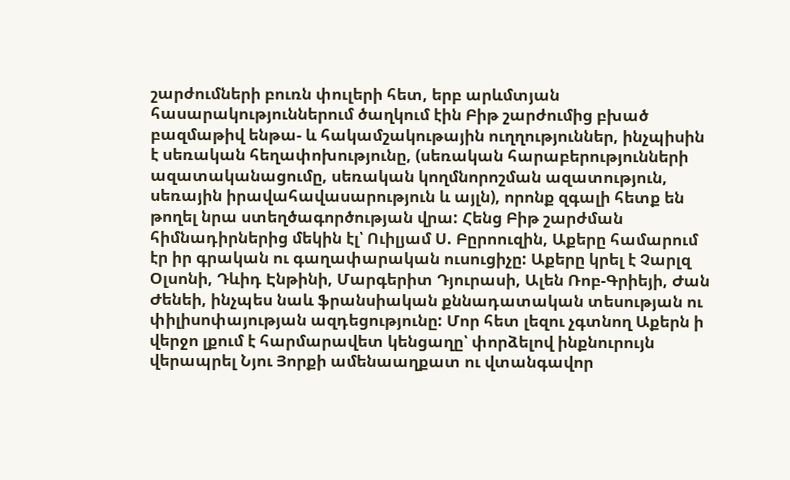շարժումների բուռն փուլերի հետ, երբ արևմտյան հասարակություններում ծաղկում էին Բիթ շարժումից բխած բազմաթիվ ենթա- և հակամշակութային ուղղություններ, ինչպիսին է սեռական հեղափոխությունը, (սեռական հարաբերությունների ազատականացումը, սեռական կողմնորոշման ազատություն, սեռային իրավահավասարություն և այլն), որոնք զգալի հետք են թողել նրա ստեղծագործության վրա: Հենց Բիթ շարժման հիմնադիրներից մեկին էլ՝ Ուիլյամ Ս. Բըրոուզին, Աքերը համարում էր իր գրական ու գաղափարական ուսուցիչը: Աքերը կրել է Չարլզ Օլսոնի, Դևիդ Էնթինի, Մարգերիտ Դյուրասի, Ալեն Ռոբ-Գրիեյի, Ժան Ժենեի, ինչպես նաև ֆրանսիական քննադատական տեսության ու փիլիսոփայության ազդեցությունը: Մոր հետ լեզու չգտնող Աքերն ի վերջո լքում է հարմարավետ կենցաղը՝ փորձելով ինքնուրույն վերապրել Նյու Յորքի ամենաաղքատ ու վտանգավոր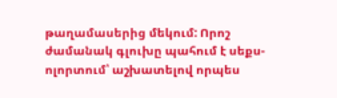թաղամասերից մեկում: Որոշ ժամանակ գլուխը պահում է սեքս-ոլորտում՝ աշխատելով որպես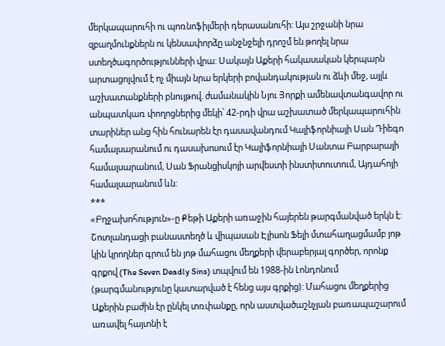մերկապարուհի ու պոռնոֆիլմերի դերասանուհի: Այս շրջանի նրա զբաղմունքներն ու կենսափորձը անջնջելի դրոշմ են թողել նրա ստեղծագործությունների վրա: Սակայն Աքերի հակասական կերպարն արտացոլվում է ոչ միայն նրա երկերի բովանդակության ու ձևի մեջ, այլև աշխատանքների բնույթով. ժամանակին Նյու Յորքի ամենավտանգավոր ու անպատկառ փողոցներից մեկի՝ 42-րդի վրա աշխատած մերկապարուհին տարիներ անց հին հունարեն էր դասավանդում Կալիֆորնիայի Սան Դիեգո համալսարանում ու դասախոսում էր Կալիֆորնիայի Սանտա Բարբարայի համալսարանում, Սան Ֆրանցիսկոյի արվեստի ինստիտուտում, Այդահոյի համալսարանում ևն:
***
«Բղջախոհություն»-ը Քեթի Աքերի առաջին հայերեն թարգմանված երկն է: Շոտլանդացի բանաստեղծ և վիպասան Էլիսոն Ֆելի մտահաղացմամբ յոթ կին կրողներ գրում են յոթ մահացու մեղքերի վերաբերյալ գործեր, որոնք գրքով (The Seven Deadly Sins) տպվում են 1988-ին Լոնդոնում (թարգմանությունը կատարված է հենց այս գրքից): Մահացու մեղքերից Աքերին բաժին էր ընկել տռփանքը, որն աստվածաշնչյան բառապաշարում առավել հայտնի է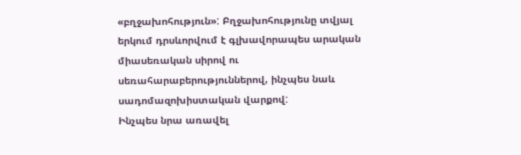«բղջախոհություն»: Բղջախոհությունը տվյալ երկում դրսևորվում է գլխավորապես արական միասեռական սիրով ու սեռահարաբերություններով, ինչպես նաև սադոմազոխիստական վարքով:
Ինչպես նրա առավել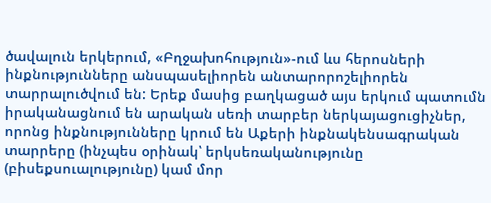ծավալուն երկերում, «Բղջախոհություն»-ում ևս հերոսների ինքնությունները անսպասելիորեն անտարորոշելիորեն տարրալուծվում են: Երեք մասից բաղկացած այս երկում պատումն իրականացնում են արական սեռի տարբեր ներկայացուցիչներ, որոնց ինքնությունները կրում են Աքերի ինքնակենսագրական տարրերը (ինչպես օրինակ՝ երկսեռականությունը (բիսեքսուալությունը) կամ մոր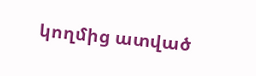կողմից ատված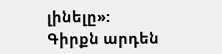լինելը»:
Գիրքն արդեն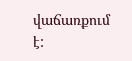վաճառքում է: